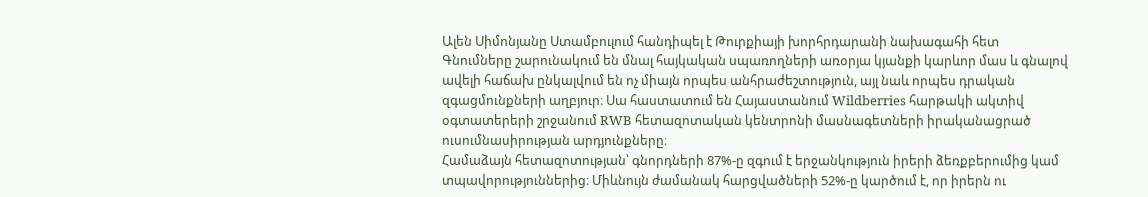Ալեն Սիմոնյանը Ստամբուլում հանդիպել է Թուրքիայի խորհրդարանի նախագահի հետ
Գնումները շարունակում են մնալ հայկական սպառողների առօրյա կյանքի կարևոր մաս և գնալով ավելի հաճախ ընկալվում են ոչ միայն որպես անհրաժեշտություն, այլ նաև որպես դրական զգացմունքների աղբյուր։ Սա հաստատում են Հայաստանում Wildberries հարթակի ակտիվ օգտատերերի շրջանում RWB հետազոտական կենտրոնի մասնագետների իրականացրած ուսումնասիրության արդյունքները։
Համաձայն հետազոտության՝ գնորդների 87%-ը զգում է երջանկություն իրերի ձեռքբերումից կամ տպավորություններից։ Միևնույն ժամանակ հարցվածների 52%-ը կարծում է, որ իրերն ու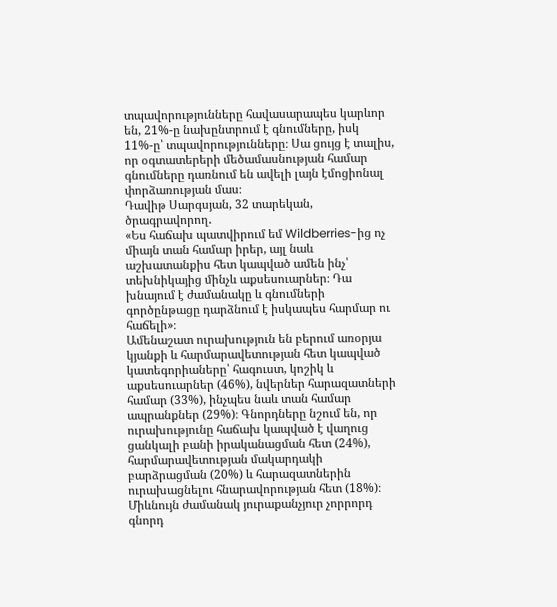տպավորությունները հավասարապես կարևոր են, 21%-ը նախընտրում է գնումները, իսկ 11%-ը՝ տպավորությունները։ Սա ցույց է տալիս, որ օգտատերերի մեծամասնության համար գնումները դառնում են ավելի լայն էմոցիոնալ փորձառության մաս։
Դավիթ Սարգսյան, 32 տարեկան, ծրագրավորող․
«Ես հաճախ պատվիրում եմ Wildberries-ից ոչ միայն տան համար իրեր, այլ նաև աշխատանքիս հետ կապված ամեն ինչ՝ տեխնիկայից մինչև աքսեսուարներ։ Դա խնայում է ժամանակը և գնումների գործընթացը դարձնում է իսկապես հարմար ու հաճելի»։
Ամենաշատ ուրախություն են բերում առօրյա կյանքի և հարմարավետության հետ կապված կատեգորիաները՝ հագուստ, կոշիկ և աքսեսուարներ (46%), նվերներ հարազատների համար (33%), ինչպես նաև տան համար ապրանքներ (29%)։ Գնորդները նշում են, որ ուրախությունը հաճախ կապված է վաղուց ցանկալի բանի իրականացման հետ (24%), հարմարավետության մակարդակի բարձրացման (20%) և հարազատներին ուրախացնելու հնարավորության հետ (18%)։ Միևնույն ժամանակ յուրաքանչյուր չորրորդ գնորդ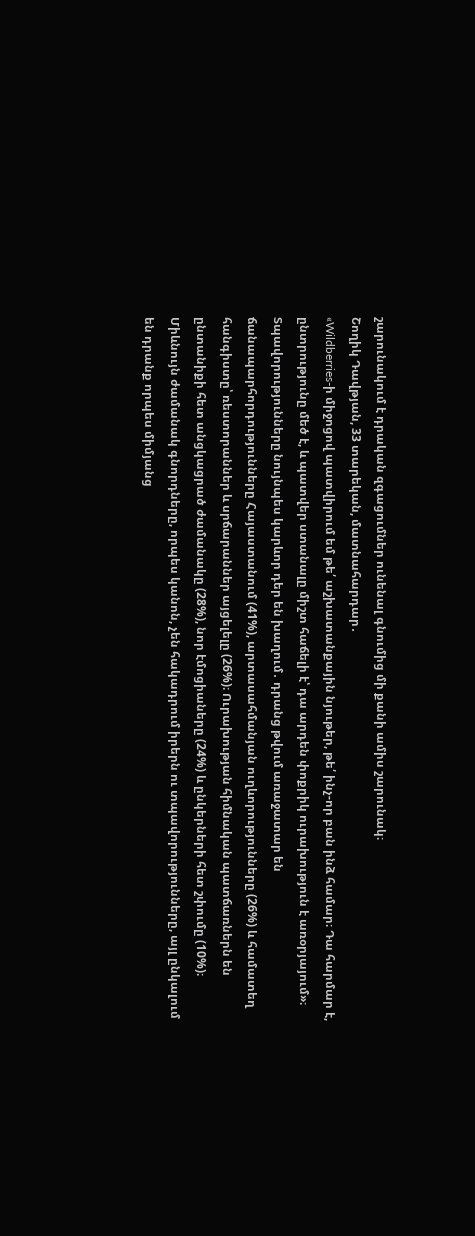շարունակում է դրական զգացումներ ունենալ գնումից մի քանի ամիս շարունակ։
Շողիկ Դավթյան, 33 տարեկան, մատնահարդար․
«Wildberries-ի միջոցով պատվիրում եմ թե՛ աշխատանքային նյութեր, թե՛ ինչ-որ բան ինձ համար։ Դա հարմար է, ընտրությունը մեծ է, և պատվեր ստանալը միշտ հաճելի է՝ դա արդեն փոքրիկ ուրախություն է առօրյայում»։
Տպավորությունները նույնպես կարևոր դեր են խաղում․ դրանց թվում առաջատար են ճանապարհորդությունները Հայաստանում (41%), արտասահմանյան ուղևորությունները (26%) և համատեղ հանգիստը՝ ռեստորաններ և սրճարաններ այցելելը (26%)։ Ուրախության հիմնական պատճառներն են ընտանիքի հետ անցկացրած ժամանակը (28%), նոր էմոցիաները (24%) և ընկերների հետ շփումը (10%)։ Միևնույն ժամանակ գնորդները, որպես կանոն, չեն հակադրում իրերն ու տպավորությունները, այլ ընկալում են դրանք որպես միմյանց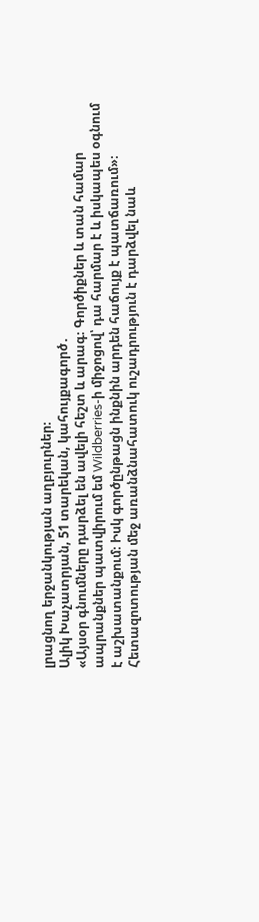լրացնող երջանկության աղբյուրներ։
Ալիկ Խաչատրյան, 51 տարեկան, կահույքագործ․
«Այսօր գնումները դարձել են ավելի հեշտ և արագ։ Գործիքներ և տան համար ապրանքներ պատվիրում եմ Wildberries-ի միջոցով՝ դա հարմար է և իսկապես օգնում է աշխատանքում։ Իսկ գործընթացն ինքնին արդեն հաճույք է պատճառում»։
Հետազոտության մեջ առանձնահատուկ ուշադրություն է դարձվել նաև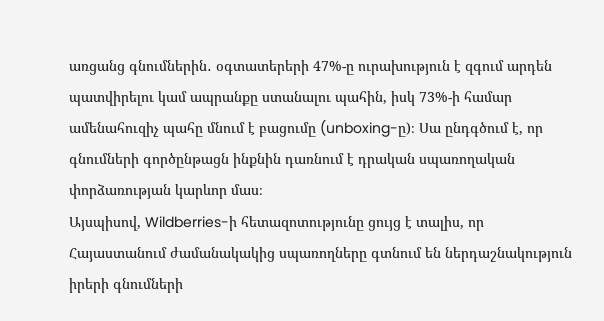առցանց գնումներին․ օգտատերերի 47%-ը ուրախություն է զգում արդեն պատվիրելու կամ ապրանքը ստանալու պահին, իսկ 73%-ի համար ամենահուզիչ պահը մնում է բացումը (unboxing-ը)։ Սա ընդգծում է, որ գնումների գործընթացն ինքնին դառնում է դրական սպառողական փորձառության կարևոր մաս։
Այսպիսով, Wildberries-ի հետազոտությունը ցույց է տալիս, որ Հայաստանում ժամանակակից սպառողները գտնում են ներդաշնակություն իրերի գնումների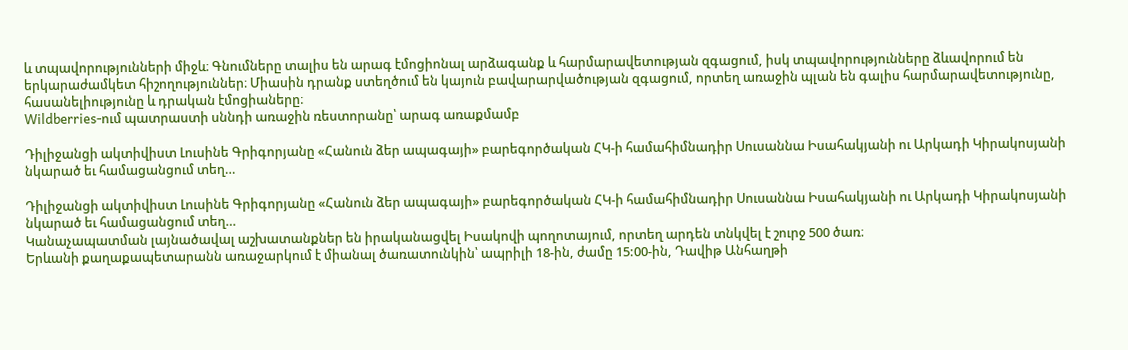և տպավորությունների միջև։ Գնումները տալիս են արագ էմոցիոնալ արձագանք և հարմարավետության զգացում, իսկ տպավորությունները ձևավորում են երկարաժամկետ հիշողություններ։ Միասին դրանք ստեղծում են կայուն բավարարվածության զգացում, որտեղ առաջին պլան են գալիս հարմարավետությունը, հասանելիությունը և դրական էմոցիաները։
Wildberries-ում պատրաստի սննդի առաջին ռեստորանը՝ արագ առաքմամբ

Դիլիջանցի ակտիվիստ Լուսինե Գրիգորյանը «Հանուն ձեր ապագայի» բարեգործական ՀԿ-ի համահիմնադիր Սուսաննա Իսահակյանի ու Արկադի Կիրակոսյանի նկարած եւ համացանցում տեղ…

Դիլիջանցի ակտիվիստ Լուսինե Գրիգորյանը «Հանուն ձեր ապագայի» բարեգործական ՀԿ-ի համահիմնադիր Սուսաննա Իսահակյանի ու Արկադի Կիրակոսյանի նկարած եւ համացանցում տեղ…
Կանաչապատման լայնածավալ աշխատանքներ են իրականացվել Իսակովի պողոտայում, որտեղ արդեն տնկվել է շուրջ 500 ծառ։
Երևանի քաղաքապետարանն առաջարկում է միանալ ծառատունկին՝ ապրիլի 18-ին, ժամը 15:00-ին, Դավիթ Անհաղթի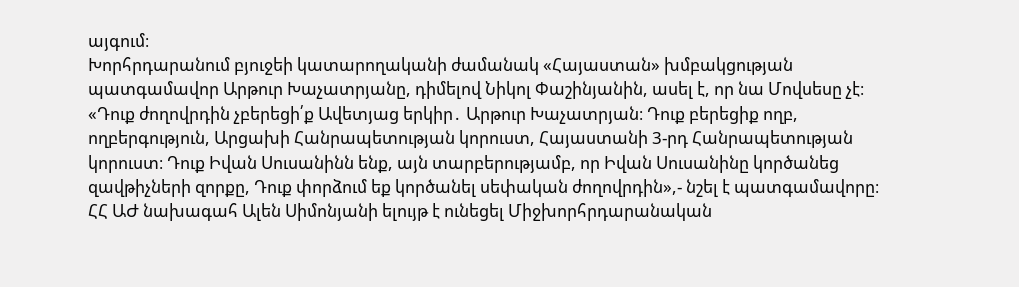այգում։
Խորհրդարանում բյուջեի կատարողականի ժամանակ «Հայաստան» խմբակցության պատգամավոր Արթուր Խաչատրյանը, դիմելով Նիկոլ Փաշինյանին, ասել է, որ նա Մովսեսը չէ։
«Դուք ժողովրդին չբերեցի՛ք Ավետյաց երկիր․ Արթուր Խաչատրյան։ Դուք բերեցիք ողբ, ողբերգություն, Արցախի Հանրապետության կորուստ, Հայաստանի 3-րդ Հանրապետության կորուստ։ Դուք Իվան Սուսանինն ենք, այն տարբերությամբ, որ Իվան Սուսանինը կործանեց զավթիչների զորքը, Դուք փորձում եք կործանել սեփական ժողովրդին»,- նշել է պատգամավորը։
ՀՀ ԱԺ նախագահ Ալեն Սիմոնյանի ելույթ է ունեցել Միջխորհրդարանական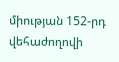միության 152-րդ վեհաժողովի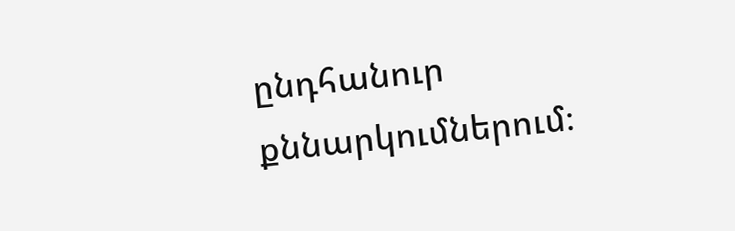ընդհանուր քննարկումներում։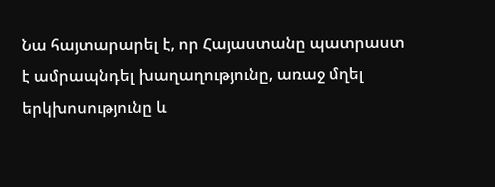Նա հայտարարել է, որ Հայաստանը պատրաստ է ամրապնդել խաղաղությունը, առաջ մղել երկխոսությունը և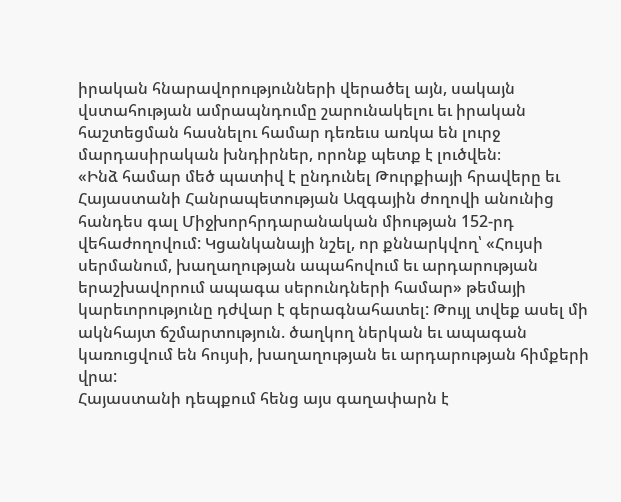իրական հնարավորությունների վերածել այն, սակայն վստահության ամրապնդումը շարունակելու եւ իրական հաշտեցման հասնելու համար դեռեւս առկա են լուրջ մարդասիրական խնդիրներ, որոնք պետք է լուծվեն։
«Ինձ համար մեծ պատիվ է ընդունել Թուրքիայի հրավերը եւ Հայաստանի Հանրապետության Ազգային ժողովի անունից հանդես գալ Միջխորհրդարանական միության 152-րդ վեհաժողովում: Կցանկանայի նշել, որ քննարկվող՝ «Հույսի սերմանում, խաղաղության ապահովում եւ արդարության երաշխավորում ապագա սերունդների համար» թեմայի կարեւորությունը դժվար է գերագնահատել: Թույլ տվեք ասել մի ակնհայտ ճշմարտություն. ծաղկող ներկան եւ ապագան կառուցվում են հույսի, խաղաղության եւ արդարության հիմքերի վրա:
Հայաստանի դեպքում հենց այս գաղափարն է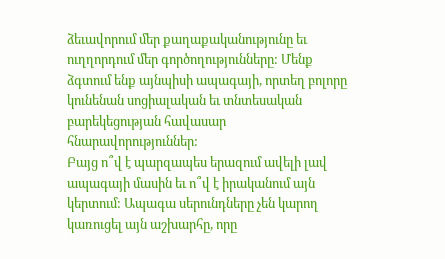ձեւավորում մեր քաղաքականությունը եւ ուղղորդում մեր գործողությունները: Մենք ձգտում ենք այնպիսի ապագայի, որտեղ բոլորը կունենան սոցիալական եւ տնտեսական բարեկեցության հավասար հնարավորություններ:
Բայց ո՞վ է պարզապես երազում ավելի լավ ապագայի մասին եւ ո՞վ է իրականում այն կերտում: Ապագա սերունդները չեն կարող կառուցել այն աշխարհը, որը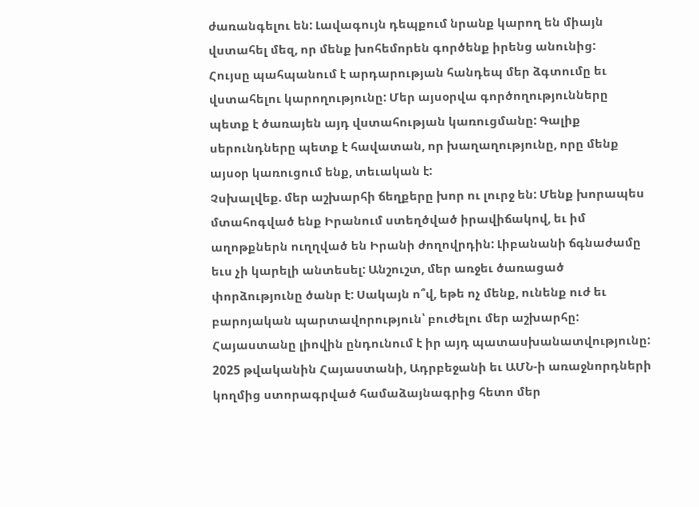ժառանգելու են: Լավագույն դեպքում նրանք կարող են միայն վստահել մեզ, որ մենք խոհեմորեն գործենք իրենց անունից:
Հույսը պահպանում է արդարության հանդեպ մեր ձգտումը եւ վստահելու կարողությունը: Մեր այսօրվա գործողությունները պետք է ծառայեն այդ վստահության կառուցմանը: Գալիք սերունդները պետք է հավատան, որ խաղաղությունը, որը մենք այսօր կառուցում ենք, տեւական է:
Չսխալվեք. մեր աշխարհի ճեղքերը խոր ու լուրջ են: Մենք խորապես մտահոգված ենք Իրանում ստեղծված իրավիճակով, եւ իմ աղոթքներն ուղղված են Իրանի ժողովրդին: Լիբանանի ճգնաժամը եւս չի կարելի անտեսել: Անշուշտ, մեր առջեւ ծառացած փորձությունը ծանր է: Սակայն ո՞վ, եթե ոչ մենք, ունենք ուժ եւ բարոյական պարտավորություն՝ բուժելու մեր աշխարհը:
Հայաստանը լիովին ընդունում է իր այդ պատասխանատվությունը:
2025 թվականին Հայաստանի, Ադրբեջանի եւ ԱՄՆ-ի առաջնորդների կողմից ստորագրված համաձայնագրից հետո մեր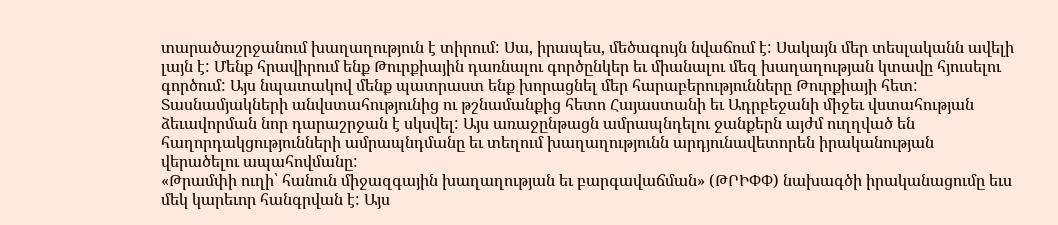տարածաշրջանում խաղաղություն է տիրում: Սա, իրապես, մեծագույն նվաճում է: Սակայն մեր տեսլականն ավելի լայն է: Մենք հրավիրում ենք Թուրքիային դառնալու գործընկեր եւ միանալու մեզ խաղաղության կտավը հյուսելու գործում: Այս նպատակով մենք պատրաստ ենք խորացնել մեր հարաբերությունները Թուրքիայի հետ:
Տասնամյակների անվստահությունից ու թշնամանքից հետո Հայաստանի եւ Ադրբեջանի միջեւ վստահության ձեւավորման նոր դարաշրջան է սկսվել: Այս առաջընթացն ամրապնդելու ջանքերն այժմ ուղղված են հաղորդակցությունների ամրապնդմանը եւ տեղում խաղաղությունն արդյունավետորեն իրականության վերածելու ապահովմանը:
«Թրամփի ուղի՝ հանուն միջազգային խաղաղության եւ բարգավաճման» (ԹՐԻՓՓ) նախագծի իրականացումը եւս մեկ կարեւոր հանգրվան է: Այս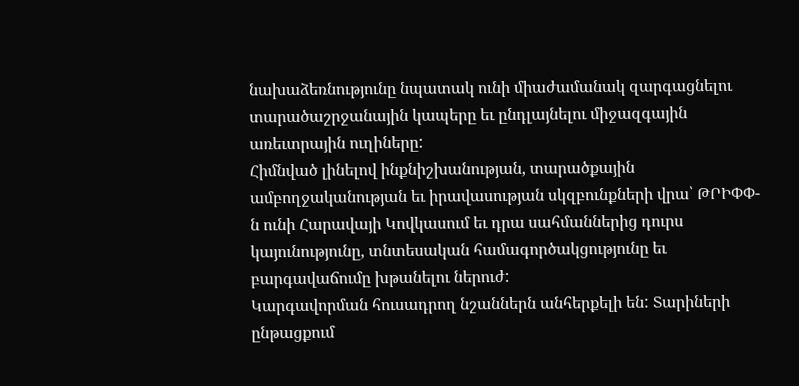նախաձեռնությունը նպատակ ունի միաժամանակ զարգացնելու տարածաշրջանային կապերը եւ ընդլայնելու միջազգային առեւտրային ուղիները:
Հիմնված լինելով ինքնիշխանության, տարածքային ամբողջականության եւ իրավասության սկզբունքների վրա՝ ԹՐԻՓՓ-ն ունի Հարավայի Կովկասում եւ դրա սահմաններից դուրս կայունությունը, տնտեսական համագործակցությունը եւ բարգավաճումը խթանելու ներուժ:
Կարգավորման հուսադրող նշաններն անհերքելի են: Տարիների ընթացքում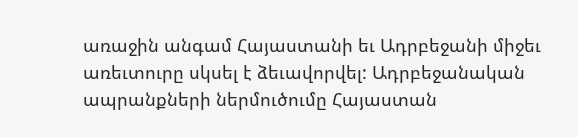առաջին անգամ Հայաստանի եւ Ադրբեջանի միջեւ առեւտուրը սկսել է ձեւավորվել: Ադրբեջանական ապրանքների ներմուծումը Հայաստան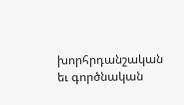խորհրդանշական եւ գործնական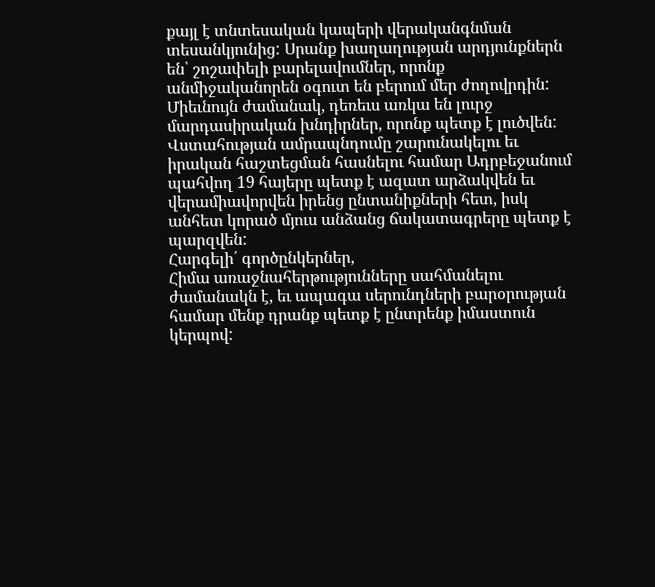քայլ է տնտեսական կապերի վերականգնման տեսանկյունից: Սրանք խաղաղության արդյունքներն են՝ շոշափելի բարելավումներ, որոնք անմիջականորեն օգուտ են բերում մեր ժողովրդին:
Միեւնույն ժամանակ, դեռեւս առկա են լուրջ մարդասիրական խնդիրներ, որոնք պետք է լուծվեն: Վստահության ամրապնդումը շարունակելու եւ իրական հաշտեցման հասնելու համար Ադրբեջանում պահվող 19 հայերը պետք է ազատ արձակվեն եւ վերամիավորվեն իրենց ընտանիքների հետ, իսկ անհետ կորած մյուս անձանց ճակատագրերը պետք է պարզվեն:
Հարգելի՛ գործընկերներ,
Հիմա առաջնահերթությունները սահմանելու ժամանակն է, եւ ապագա սերունդների բարօրության համար մենք դրանք պետք է ընտրենք իմաստուն կերպով: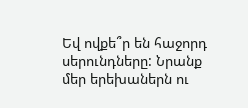Եվ ովքե՞ր են հաջորդ սերունդները: Նրանք մեր երեխաներն ու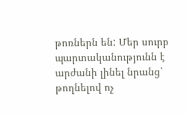թոռներն են: Մեր սուրբ պարտականությունն է արժանի լինել նրանց՝ թողնելով ոչ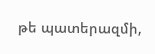թե պատերազմի,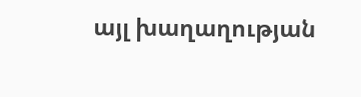այլ խաղաղության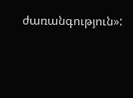ժառանգություն»: